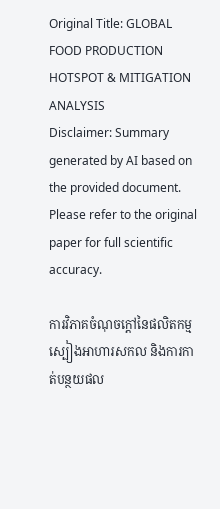Original Title: GLOBAL FOOD PRODUCTION HOTSPOT & MITIGATION ANALYSIS
Disclaimer: Summary generated by AI based on the provided document. Please refer to the original paper for full scientific accuracy.

ការវិភាគចំណុចក្តៅនៃផលិតកម្មស្បៀងអាហារសកល និងការកាត់បន្ថយផល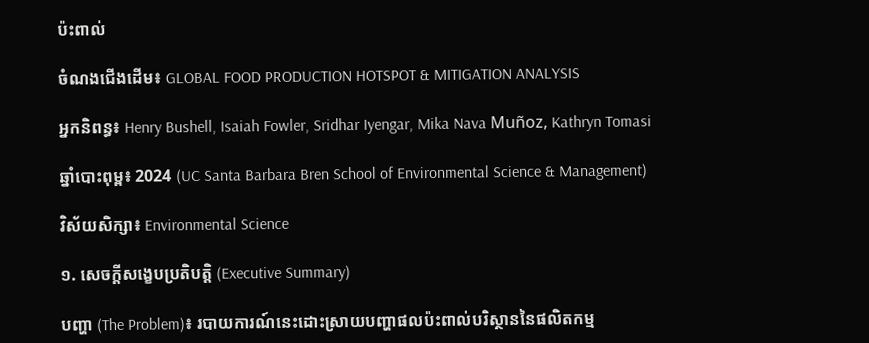ប៉ះពាល់

ចំណងជើងដើម៖ GLOBAL FOOD PRODUCTION HOTSPOT & MITIGATION ANALYSIS

អ្នកនិពន្ធ៖ Henry Bushell, Isaiah Fowler, Sridhar Iyengar, Mika Nava Muñoz, Kathryn Tomasi

ឆ្នាំបោះពុម្ព៖ 2024 (UC Santa Barbara Bren School of Environmental Science & Management)

វិស័យសិក្សា៖ Environmental Science

១. សេចក្តីសង្ខេបប្រតិបត្តិ (Executive Summary)

បញ្ហា (The Problem)៖ របាយការណ៍នេះដោះស្រាយបញ្ហាផលប៉ះពាល់បរិស្ថាននៃផលិតកម្ម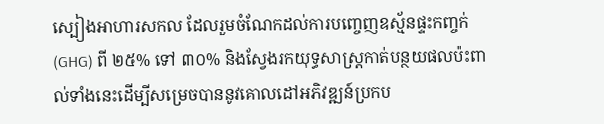ស្បៀងអាហារសកល ដែលរួមចំណែកដល់ការបញ្ចេញឧស្ម័នផ្ទះកញ្ចក់ (GHG) ពី ២៥% ទៅ ៣០% និងស្វែងរកយុទ្ធសាស្ត្រកាត់បន្ថយផលប៉ះពាល់ទាំងនេះដើម្បីសម្រេចបាននូវគោលដៅអភិវឌ្ឍន៍ប្រកប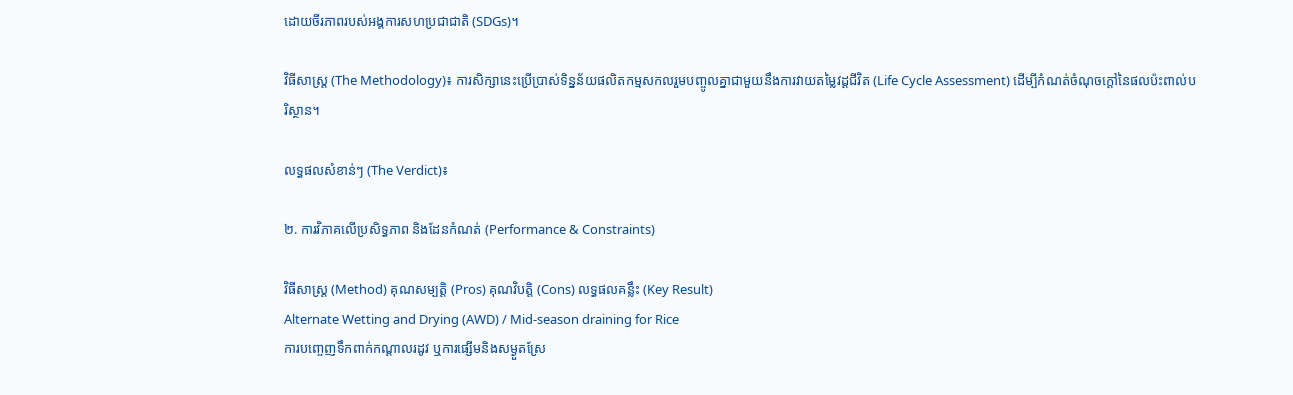ដោយចីរភាពរបស់អង្គការសហប្រជាជាតិ (SDGs)។

វិធីសាស្ត្រ (The Methodology)៖ ការសិក្សានេះប្រើប្រាស់ទិន្នន័យផលិតកម្មសកលរួមបញ្ចូលគ្នាជាមួយនឹងការវាយតម្លៃវដ្តជីវិត (Life Cycle Assessment) ដើម្បីកំណត់ចំណុចក្តៅនៃផលប៉ះពាល់បរិស្ថាន។

លទ្ធផលសំខាន់ៗ (The Verdict)៖

២. ការវិភាគលើប្រសិទ្ធភាព និងដែនកំណត់ (Performance & Constraints)

វិធីសាស្ត្រ (Method) គុណសម្បត្តិ (Pros) គុណវិបត្តិ (Cons) លទ្ធផលគន្លឹះ (Key Result)
Alternate Wetting and Drying (AWD) / Mid-season draining for Rice
ការបញ្ចេញទឹកពាក់កណ្តាលរដូវ ឬការផ្សើមនិងសម្ងួតស្រែ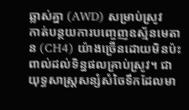ឆ្លាស់គ្នា (AWD) សម្រាប់ស្រូវ
កាត់បន្ថយការបញ្ចេញឧស្ម័នមេតាន (CH4) យ៉ាងច្រើនដោយមិនប៉ះពាល់ដល់ទិន្នផលគ្រាប់ស្រូវ។ ជាយុទ្ធសាស្ត្រសន្សំសំចៃទឹកដែលមា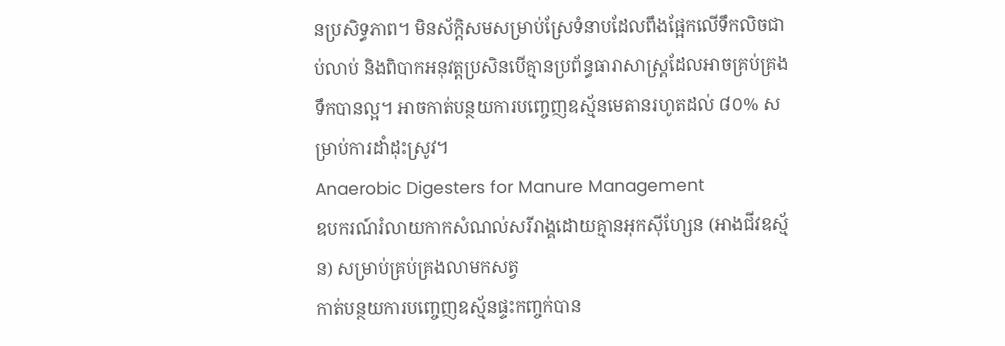នប្រសិទ្ធភាព។ មិនស័ក្តិសមសម្រាប់ស្រែទំនាបដែលពឹងផ្អែកលើទឹកលិចជាប់លាប់ និងពិបាកអនុវត្តប្រសិនបើគ្មានប្រព័ន្ធធារាសាស្ត្រដែលអាចគ្រប់គ្រងទឹកបានល្អ។ អាចកាត់បន្ថយការបញ្ចេញឧស្ម័នមេតានរហូតដល់ ៨០% សម្រាប់ការដាំដុះស្រូវ។
Anaerobic Digesters for Manure Management
ឧបករណ៍រំលាយកាកសំណល់សរីរាង្គដោយគ្មានអុកស៊ីហ្សែន (អាងជីវឧស្ម័ន) សម្រាប់គ្រប់គ្រងលាមកសត្វ
កាត់បន្ថយការបញ្ចេញឧស្ម័នផ្ទះកញ្ចក់បាន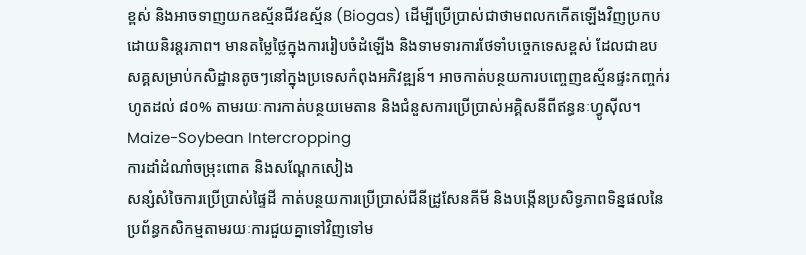ខ្ពស់ និងអាចទាញយកឧស្ម័នជីវឧស្ម័ន (Biogas) ដើម្បីប្រើប្រាស់ជាថាមពលកកើតឡើងវិញប្រកបដោយនិរន្តរភាព។ មានតម្លៃថ្លៃក្នុងការរៀបចំដំឡើង និងទាមទារការថែទាំបច្ចេកទេសខ្ពស់ ដែលជាឧបសគ្គសម្រាប់កសិដ្ឋានតូចៗនៅក្នុងប្រទេសកំពុងអភិវឌ្ឍន៍។ អាចកាត់បន្ថយការបញ្ចេញឧស្ម័នផ្ទះកញ្ចក់រហូតដល់ ៨០% តាមរយៈការកាត់បន្ថយមេតាន និងជំនួសការប្រើប្រាស់អគ្គិសនីពីឥន្ធនៈហ្វូស៊ីល។
Maize-Soybean Intercropping
ការដាំដំណាំចម្រុះពោត និងសណ្តែកសៀង
សន្សំសំចៃការប្រើប្រាស់ផ្ទៃដី កាត់បន្ថយការប្រើប្រាស់ជីនីដ្រូសែនគីមី និងបង្កើនប្រសិទ្ធភាពទិន្នផលនៃប្រព័ន្ធកសិកម្មតាមរយៈការជួយគ្នាទៅវិញទៅម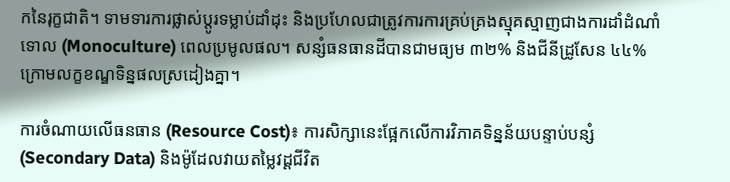កនៃរុក្ខជាតិ។ ទាមទារការផ្លាស់ប្តូរទម្លាប់ដាំដុះ និងប្រហែលជាត្រូវការការគ្រប់គ្រងស្មុគស្មាញជាងការដាំដំណាំទោល (Monoculture) ពេលប្រមូលផល។ សន្សំធនធានដីបានជាមធ្យម ៣២% និងជីនីដ្រូសែន ៤៤% ក្រោមលក្ខខណ្ឌទិន្នផលស្រដៀងគ្នា។

ការចំណាយលើធនធាន (Resource Cost)៖ ការសិក្សានេះផ្អែកលើការវិភាគទិន្នន័យបន្ទាប់បន្សំ (Secondary Data) និងម៉ូដែលវាយតម្លៃវដ្តជីវិត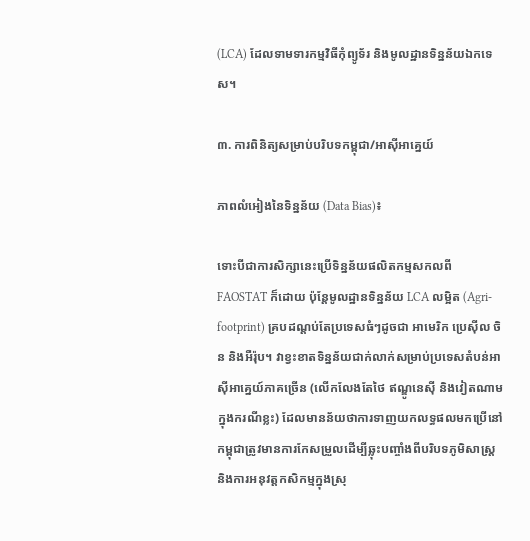(LCA) ដែលទាមទារកម្មវិធីកុំព្យូទ័រ និងមូលដ្ឋានទិន្នន័យឯកទេស។

៣. ការពិនិត្យសម្រាប់បរិបទកម្ពុជា/អាស៊ីអាគ្នេយ៍

ភាពលំអៀងនៃទិន្នន័យ (Data Bias)៖

ទោះបីជាការសិក្សានេះប្រើទិន្នន័យផលិតកម្មសកលពី FAOSTAT ក៏ដោយ ប៉ុន្តែមូលដ្ឋានទិន្នន័យ LCA លម្អិត (Agri-footprint) គ្របដណ្តប់តែប្រទេសធំៗដូចជា អាមេរិក ប្រេស៊ីល ចិន និងអឺរ៉ុប។ វាខ្វះខាតទិន្នន័យជាក់លាក់សម្រាប់ប្រទេសតំបន់អាស៊ីអាគ្នេយ៍ភាគច្រើន (លើកលែងតែថៃ ឥណ្ឌូនេស៊ី និងវៀតណាមក្នុងករណីខ្លះ) ដែលមានន័យថាការទាញយកលទ្ធផលមកប្រើនៅកម្ពុជាត្រូវមានការកែសម្រួលដើម្បីឆ្លុះបញ្ចាំងពីបរិបទភូមិសាស្ត្រ និងការអនុវត្តកសិកម្មក្នុងស្រុ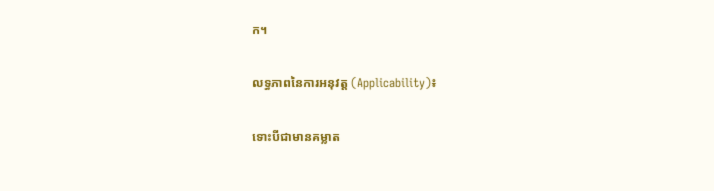ក។

លទ្ធភាពនៃការអនុវត្ត (Applicability)៖

ទោះបីជាមានគម្លាត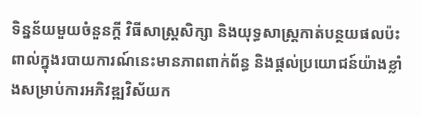ទិន្នន័យមួយចំនួនក្តី វិធីសាស្ត្រសិក្សា និងយុទ្ធសាស្ត្រកាត់បន្ថយផលប៉ះពាល់ក្នុងរបាយការណ៍នេះមានភាពពាក់ព័ន្ធ និងផ្តល់ប្រយោជន៍យ៉ាងខ្លាំងសម្រាប់ការអភិវឌ្ឍវិស័យក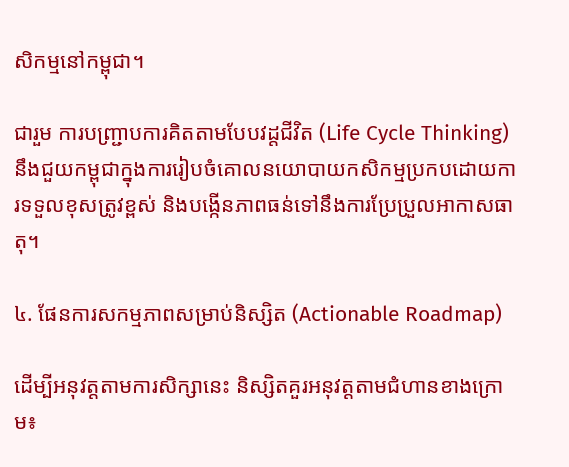សិកម្មនៅកម្ពុជា។

ជារួម ការបញ្ជ្រាបការគិតតាមបែបវដ្តជីវិត (Life Cycle Thinking) នឹងជួយកម្ពុជាក្នុងការរៀបចំគោលនយោបាយកសិកម្មប្រកបដោយការទទួលខុសត្រូវខ្ពស់ និងបង្កើនភាពធន់ទៅនឹងការប្រែប្រួលអាកាសធាតុ។

៤. ផែនការសកម្មភាពសម្រាប់និស្សិត (Actionable Roadmap)

ដើម្បីអនុវត្តតាមការសិក្សានេះ និស្សិតគួរអនុវត្តតាមជំហានខាងក្រោម៖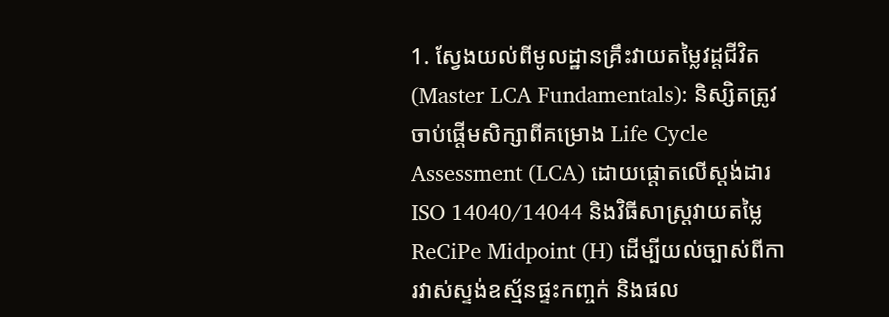1. ស្វែងយល់ពីមូលដ្ឋានគ្រឹះវាយតម្លៃវដ្តជីវិត (Master LCA Fundamentals): និស្សិតត្រូវចាប់ផ្តើមសិក្សាពីគម្រោង Life Cycle Assessment (LCA) ដោយផ្តោតលើស្តង់ដារ ISO 14040/14044 និងវិធីសាស្ត្រវាយតម្លៃ ReCiPe Midpoint (H) ដើម្បីយល់ច្បាស់ពីការវាស់ស្ទង់ឧស្ម័នផ្ទះកញ្ចក់ និងផល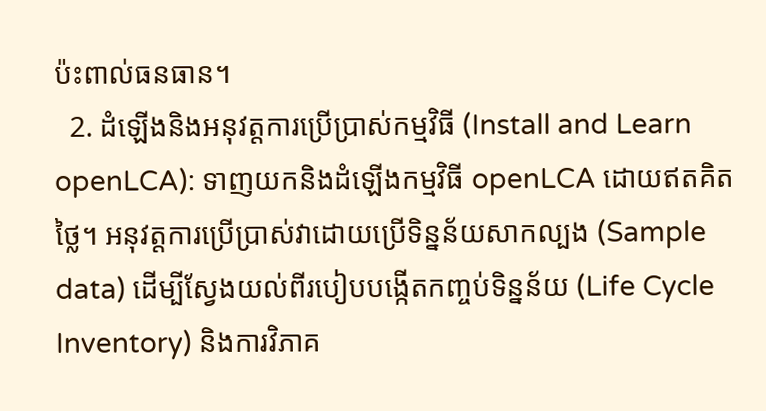ប៉ះពាល់ធនធាន។
  2. ដំឡើងនិងអនុវត្តការប្រើប្រាស់កម្មវិធី (Install and Learn openLCA): ទាញយកនិងដំឡើងកម្មវិធី openLCA ដោយឥតគិតថ្លៃ។ អនុវត្តការប្រើប្រាស់វាដោយប្រើទិន្នន័យសាកល្បង (Sample data) ដើម្បីស្វែងយល់ពីរបៀបបង្កើតកញ្ចប់ទិន្នន័យ (Life Cycle Inventory) និងការវិភាគ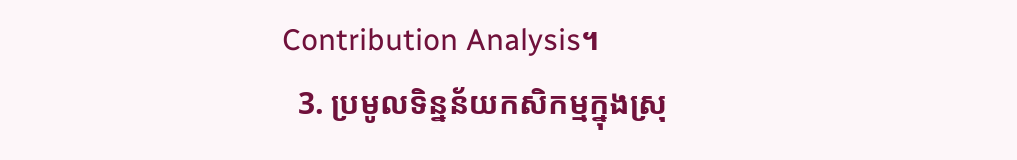Contribution Analysis។
  3. ប្រមូលទិន្នន័យកសិកម្មក្នុងស្រុ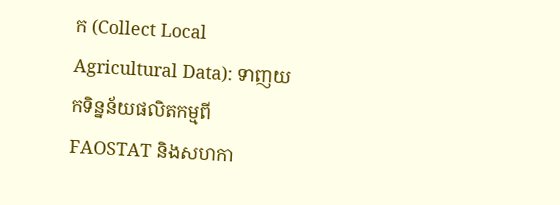ក (Collect Local Agricultural Data): ទាញយកទិន្នន័យផលិតកម្មពី FAOSTAT និងសហកា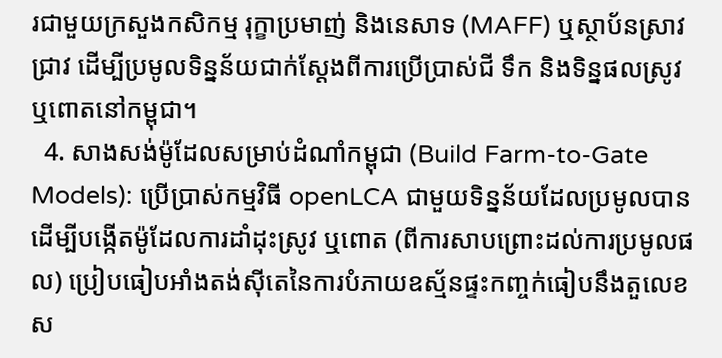រជាមួយក្រសួងកសិកម្ម រុក្ខាប្រមាញ់ និងនេសាទ (MAFF) ឬស្ថាប័នស្រាវជ្រាវ ដើម្បីប្រមូលទិន្នន័យជាក់ស្តែងពីការប្រើប្រាស់ជី ទឹក និងទិន្នផលស្រូវ ឬពោតនៅកម្ពុជា។
  4. សាងសង់ម៉ូដែលសម្រាប់ដំណាំកម្ពុជា (Build Farm-to-Gate Models): ប្រើប្រាស់កម្មវិធី openLCA ជាមួយទិន្នន័យដែលប្រមូលបាន ដើម្បីបង្កើតម៉ូដែលការដាំដុះស្រូវ ឬពោត (ពីការសាបព្រោះដល់ការប្រមូលផល) ប្រៀបធៀបអាំងតង់ស៊ីតេនៃការបំភាយឧស្ម័នផ្ទះកញ្ចក់ធៀបនឹងតួលេខស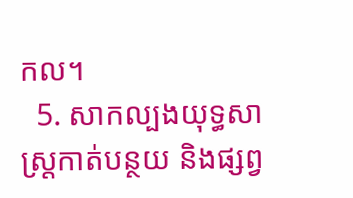កល។
  5. សាកល្បងយុទ្ធសាស្ត្រកាត់បន្ថយ និងផ្សព្វ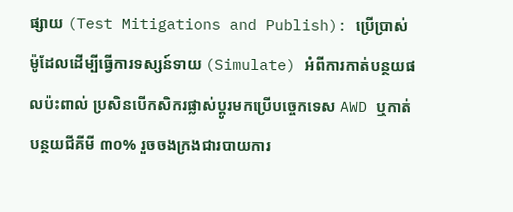ផ្សាយ (Test Mitigations and Publish): ប្រើប្រាស់ម៉ូដែលដើម្បីធ្វើការទស្សន៍ទាយ (Simulate) អំពីការកាត់បន្ថយផលប៉ះពាល់ ប្រសិនបើកសិករផ្លាស់ប្តូរមកប្រើបច្ចេកទេស AWD ឬកាត់បន្ថយជីគីមី ៣០% រួចចងក្រងជារបាយការ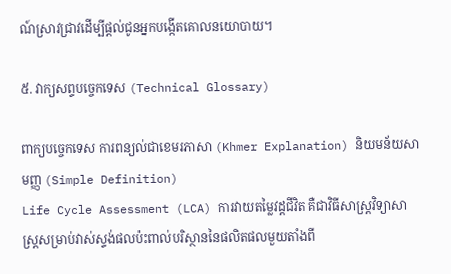ណ៍ស្រាវជ្រាវដើម្បីផ្តល់ជូនអ្នកបង្កើតគោលនយោបាយ។

៥. វាក្យសព្ទបច្ចេកទេស (Technical Glossary)

ពាក្យបច្ចេកទេស ការពន្យល់ជាខេមរភាសា (Khmer Explanation) និយមន័យសាមញ្ញ (Simple Definition)
Life Cycle Assessment (LCA) ការវាយតម្លៃវដ្តជីវិត គឺជាវិធីសាស្ត្រវិទ្យាសាស្ត្រសម្រាប់វាស់ស្ទង់ផលប៉ះពាល់បរិស្ថាននៃផលិតផលមួយតាំងពី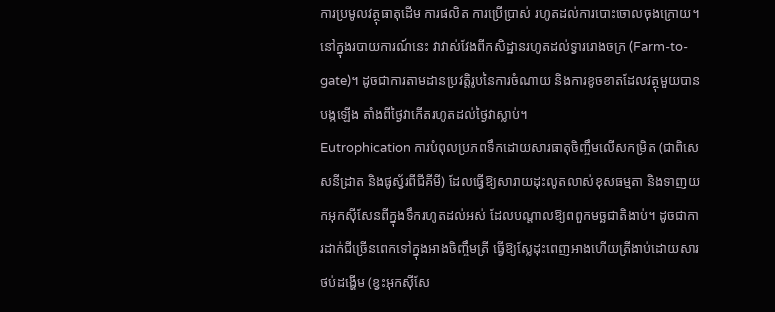ការប្រមូលវត្ថុធាតុដើម ការផលិត ការប្រើប្រាស់ រហូតដល់ការបោះចោលចុងក្រោយ។ នៅក្នុងរបាយការណ៍នេះ វាវាស់វែងពីកសិដ្ឋានរហូតដល់ទ្វាររោងចក្រ (Farm-to-gate)។ ដូចជាការតាមដានប្រវត្តិរូបនៃការចំណាយ និងការខូចខាតដែលវត្ថុមួយបានបង្កឡើង តាំងពីថ្ងៃវាកើតរហូតដល់ថ្ងៃវាស្លាប់។
Eutrophication ការបំពុលប្រភពទឹកដោយសារធាតុចិញ្ចឹមលើសកម្រិត (ជាពិសេសនីដ្រាត និងផូស្វ័រពីជីគីមី) ដែលធ្វើឱ្យសារាយដុះលូតលាស់ខុសធម្មតា និងទាញយកអុកស៊ីសែនពីក្នុងទឹករហូតដល់អស់ ដែលបណ្តាលឱ្យពពួកមច្ឆជាតិងាប់។ ដូចជាការដាក់ជីច្រើនពេកទៅក្នុងអាងចិញ្ចឹមត្រី ធ្វើឱ្យស្លែដុះពេញអាងហើយត្រីងាប់ដោយសារថប់ដង្ហើម (ខ្វះអុកស៊ីសែ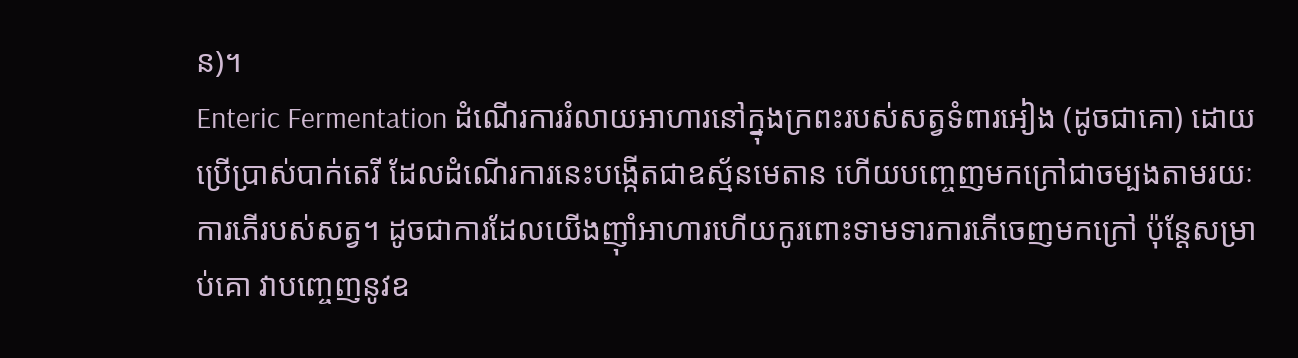ន)។
Enteric Fermentation ដំណើរការរំលាយអាហារនៅក្នុងក្រពះរបស់សត្វទំពារអៀង (ដូចជាគោ) ដោយប្រើប្រាស់បាក់តេរី ដែលដំណើរការនេះបង្កើតជាឧស្ម័នមេតាន ហើយបញ្ចេញមកក្រៅជាចម្បងតាមរយៈការភើរបស់សត្វ។ ដូចជាការដែលយើងញ៉ាំអាហារហើយកូរពោះទាមទារការភើចេញមកក្រៅ ប៉ុន្តែសម្រាប់គោ វាបញ្ចេញនូវឧ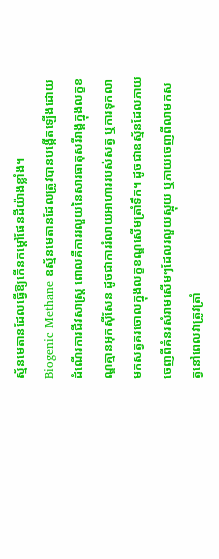ស្ម័នមេតានដែលធ្វើឱ្យកើនកម្តៅផែនដីយ៉ាងខ្លាំង។
Biogenic Methane ឧស្ម័នមេតានដែលត្រូវបានបង្កើតឡើងដោយដំណើរការជីវសាស្ត្រ ពោលគឺការរលួយនៃសារធាតុសរីរាង្គក្នុងលក្ខខណ្ឌគ្មានអុកស៊ីសែន ដូចជាការរំលាយអាហាររបស់សត្វ ឬការទុកលាមកសត្វគរចោលក្នុងលក្ខខណ្ឌសើមត្រាំទឹក។ ដូចជាឧស្ម័នដែលភាយចេញពីគំនរសំរាមសើមៗដែលរលួយស្អុយ ឬភាយចេញពីលាមកសត្វនៅពេលវាត្រូវត្រាំ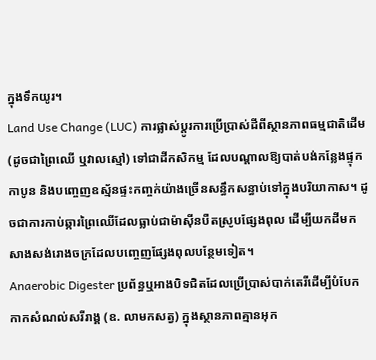ក្នុងទឹកយូរ។
Land Use Change (LUC) ការផ្លាស់ប្តូរការប្រើប្រាស់ដីពីស្ថានភាពធម្មជាតិដើម (ដូចជាព្រៃឈើ ឬវាលស្មៅ) ទៅជាដីកសិកម្ម ដែលបណ្តាលឱ្យបាត់បង់កន្លែងផ្ទុកកាបូន និងបញ្ចេញឧស្ម័នផ្ទះកញ្ចក់យ៉ាងច្រើនសន្ធឹកសន្ធាប់ទៅក្នុងបរិយាកាស។ ដូចជាការកាប់ឆ្ការព្រៃឈើដែលធ្លាប់ជាម៉ាស៊ីនបឺតស្រូបផ្សែងពុល ដើម្បីយកដីមកសាងសង់រោងចក្រដែលបញ្ចេញផ្សែងពុលបន្ថែមទៀត។
Anaerobic Digester ប្រព័ន្ធឬអាងបិទជិតដែលប្រើប្រាស់បាក់តេរីដើម្បីបំបែកកាកសំណល់សរីរាង្គ (ឧ. លាមកសត្វ) ក្នុងស្ថានភាពគ្មានអុក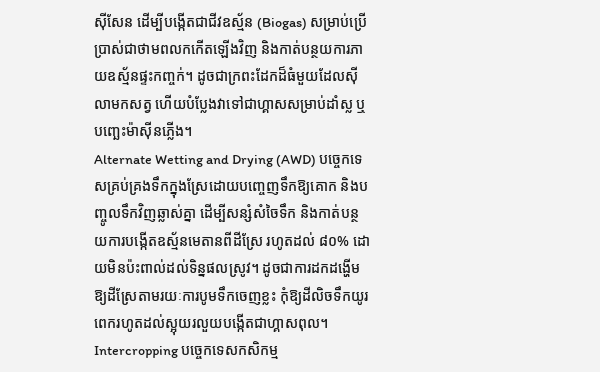ស៊ីសែន ដើម្បីបង្កើតជាជីវឧស្ម័ន (Biogas) សម្រាប់ប្រើប្រាស់ជាថាមពលកកើតឡើងវិញ និងកាត់បន្ថយការភាយឧស្ម័នផ្ទះកញ្ចក់។ ដូចជាក្រពះដែកដ៏ធំមួយដែលស៊ីលាមកសត្វ ហើយបំប្លែងវាទៅជាហ្គាសសម្រាប់ដាំស្ល ឬបញ្ឆេះម៉ាស៊ីនភ្លើង។
Alternate Wetting and Drying (AWD) បច្ចេកទេសគ្រប់គ្រងទឹកក្នុងស្រែដោយបញ្ចេញទឹកឱ្យគោក និងបញ្ចូលទឹកវិញឆ្លាស់គ្នា ដើម្បីសន្សំសំចៃទឹក និងកាត់បន្ថយការបង្កើតឧស្ម័នមេតានពីដីស្រែ រហូតដល់ ៨០% ដោយមិនប៉ះពាល់ដល់ទិន្នផលស្រូវ។ ដូចជាការដកដង្ហើមឱ្យដីស្រែតាមរយៈការបូមទឹកចេញខ្លះ កុំឱ្យដីលិចទឹកយូរពេករហូតដល់ស្អុយរលួយបង្កើតជាហ្គាសពុល។
Intercropping បច្ចេកទេសកសិកម្ម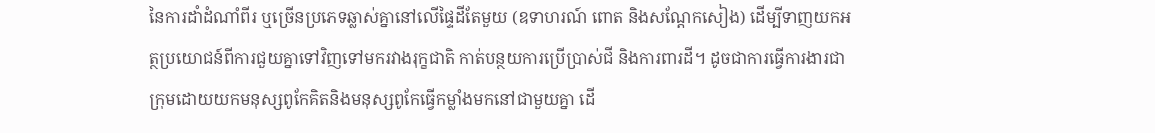នៃការដាំដំណាំពីរ ឬច្រើនប្រភេទឆ្លាស់គ្នានៅលើផ្ទៃដីតែមួយ (ឧទាហរណ៍ ពោត និងសណ្តែកសៀង) ដើម្បីទាញយកអត្ថប្រយោជន៍ពីការជួយគ្នាទៅវិញទៅមករវាងរុក្ខជាតិ កាត់បន្ថយការប្រើប្រាស់ជី និងការពារដី។ ដូចជាការធ្វើការងារជាក្រុមដោយយកមនុស្សពូកែគិតនិងមនុស្សពូកែធ្វើកម្លាំងមកនៅជាមួយគ្នា ដើ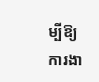ម្បីឱ្យការងា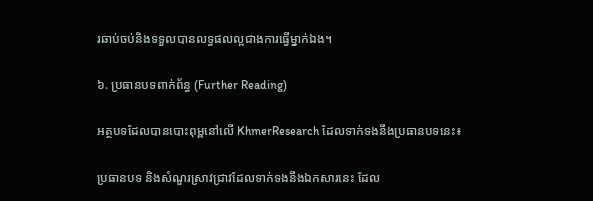រឆាប់ចប់និងទទួលបានលទ្ធផលល្អជាងការធ្វើម្នាក់ឯង។

៦. ប្រធានបទពាក់ព័ន្ធ (Further Reading)

អត្ថបទដែលបានបោះពុម្ពនៅលើ KhmerResearch ដែលទាក់ទងនឹងប្រធានបទនេះ៖

ប្រធានបទ និងសំណួរស្រាវជ្រាវដែលទាក់ទងនឹងឯកសារនេះ ដែល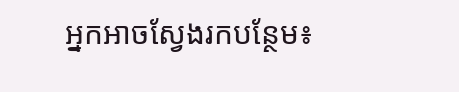អ្នកអាចស្វែងរកបន្ថែម៖